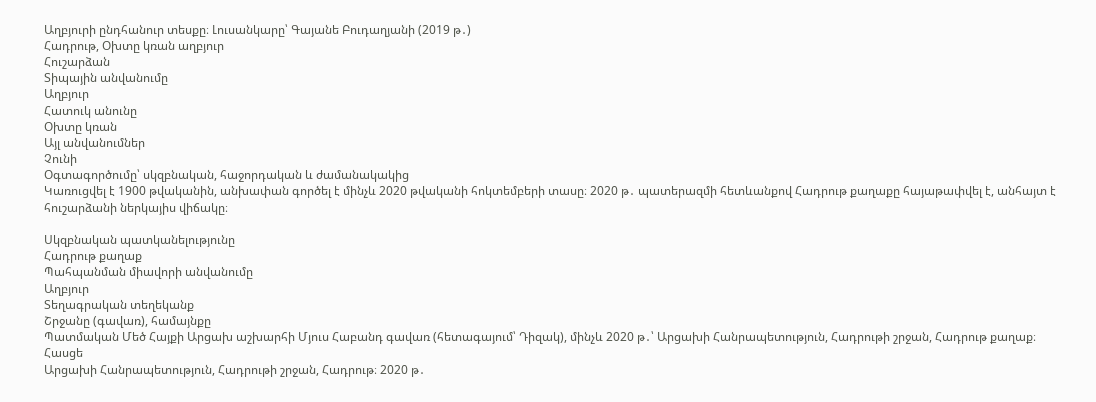Աղբյուրի ընդհանուր տեսքը։ Լուսանկարը՝ Գայանե Բուդաղյանի (2019 թ․)
Հադրութ, Օխտը կռան աղբյուր
Հուշարձան
Տիպային անվանումը
Աղբյուր
Հատուկ անունը
Օխտը կռան
Այլ անվանումներ
Չունի
Օգտագործումը՝ սկզբնական, հաջորդական և ժամանակակից
Կառուցվել է 1900 թվականին, անխափան գործել է մինչև 2020 թվականի հոկտեմբերի տասը։ 2020 թ․ պատերազմի հետևանքով Հադրութ քաղաքը հայաթափվել է, անհայտ է հուշարձանի ներկայիս վիճակը։

Սկզբնական պատկանելությունը
Հադրութ քաղաք
Պահպանման միավորի անվանումը
Աղբյուր
Տեղագրական տեղեկանք
Շրջանը (գավառ), համայնքը
Պատմական Մեծ Հայքի Արցախ աշխարհի Մյուս Հաբանդ գավառ (հետագայում՝ Դիզակ), մինչև 2020 թ․՝ Արցախի Հանրապետություն, Հադրութի շրջան, Հադրութ քաղաք։
Հասցե
Արցախի Հանրապետություն, Հադրութի շրջան, Հադրութ։ 2020 թ․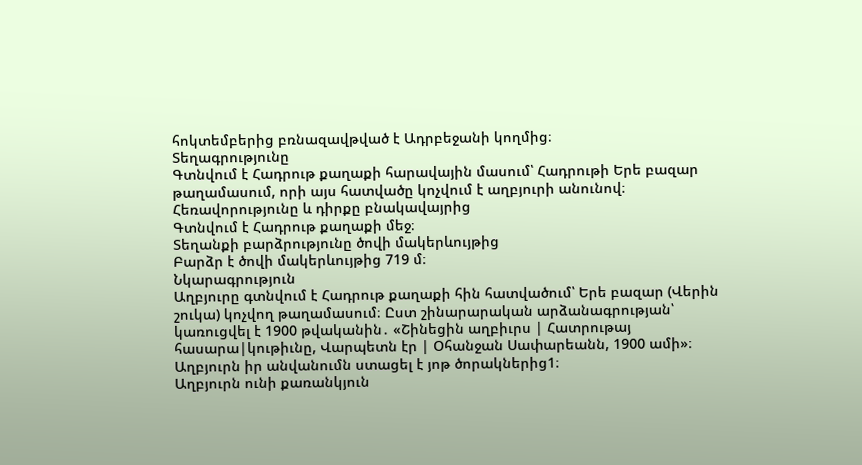հոկտեմբերից բռնազավթված է Ադրբեջանի կողմից։
Տեղագրությունը
Գտնվում է Հադրութ քաղաքի հարավային մասում՝ Հադրութի Երե բազար թաղամասում, որի այս հատվածը կոչվում է աղբյուրի անունով։
Հեռավորությունը և դիրքը բնակավայրից
Գտնվում է Հադրութ քաղաքի մեջ։
Տեղանքի բարձրությունը ծովի մակերևույթից
Բարձր է ծովի մակերևույթից 719 մ։
Նկարագրություն
Աղբյուրը գտնվում է Հադրութ քաղաքի հին հատվածում՝ Երե բազար (Վերին շուկա) կոչվող թաղամասում։ Ըստ շինարարական արձանագրության՝ կառուցվել է 1900 թվականին․ «Շինեցին աղբիւրս | Հատրութայ հասարա|կութիւնը, Վարպետն էր | Օհանջան Սափարեանն, 1900 ամի»։ Աղբյուրն իր անվանումն ստացել է յոթ ծորակներից1։
Աղբյուրն ունի քառանկյուն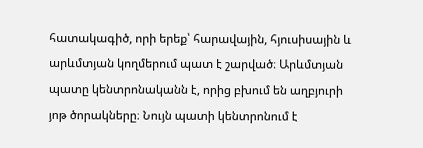հատակագիծ, որի երեք՝ հարավային, հյուսիսային և արևմտյան կողմերում պատ է շարված։ Արևմտյան պատը կենտրոնականն է, որից բխում են աղբյուրի յոթ ծորակները։ Նույն պատի կենտրոնում է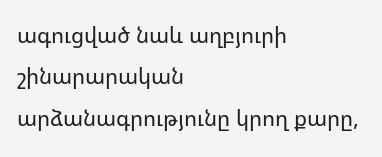ագուցված նաև աղբյուրի շինարարական արձանագրությունը կրող քարը,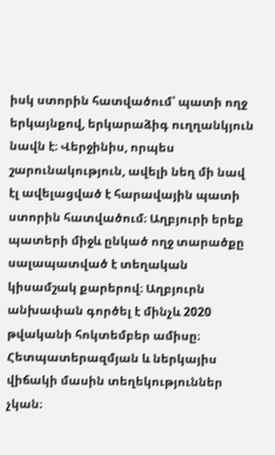իսկ ստորին հատվածում՝ պատի ողջ երկայնքով, երկարաձիգ ուղղանկյուն նավն է։ Վերջինիս, որպես շարունակություն, ավելի նեղ մի նավ էլ ավելացված է հարավային պատի ստորին հատվածում։ Աղբյուրի երեք պատերի միջև ընկած ողջ տարածքը սալապատված է տեղական կիսամշակ քարերով։ Աղբյուրն անխափան գործել է մինչև 2020 թվականի հոկտեմբեր ամիսը։ Հետպատերազմյան և ներկայիս վիճակի մասին տեղեկություններ չկան։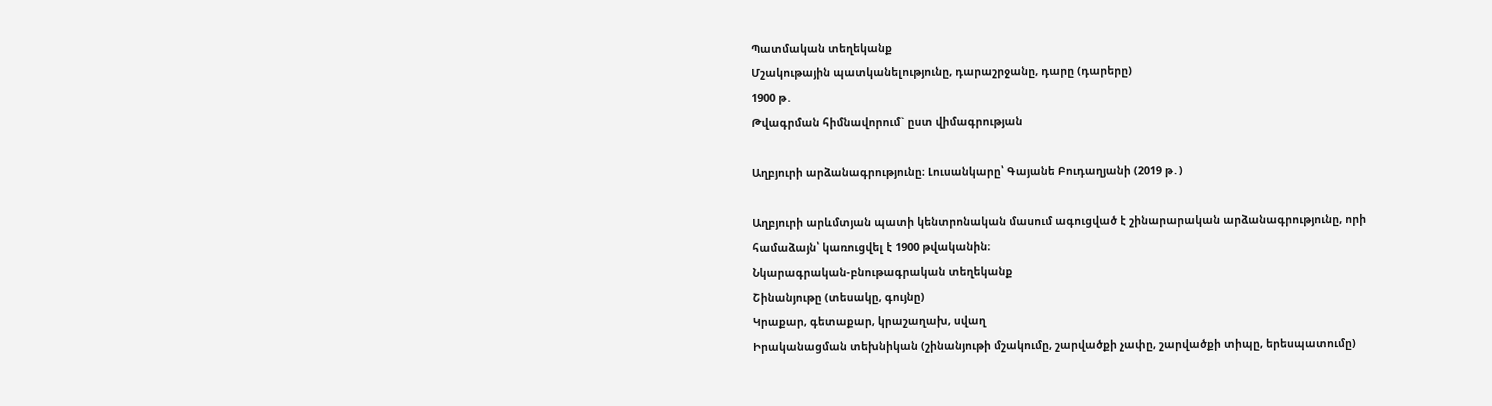Պատմական տեղեկանք
Մշակութային պատկանելությունը, դարաշրջանը, դարը (դարերը)
1900 թ․
Թվագրման հիմնավորում` ըստ վիմագրության

Աղբյուրի արձանագրությունը։ Լուսանկարը՝ Գայանե Բուդաղյանի (2019 թ․)

Աղբյուրի արևմտյան պատի կենտրոնական մասում ագուցված է շինարարական արձանագրությունը, որի համաձայն՝ կառուցվել է 1900 թվականին։
Նկարագրական-բնութագրական տեղեկանք
Շինանյութը (տեսակը, գույնը)
Կրաքար, գետաքար, կրաշաղախ, սվաղ
Իրականացման տեխնիկան (շինանյութի մշակումը, շարվածքի չափը, շարվածքի տիպը, երեսպատումը)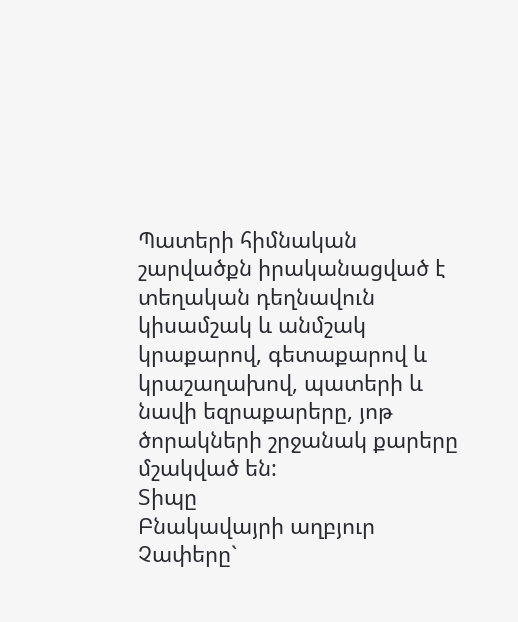Պատերի հիմնական շարվածքն իրականացված է տեղական դեղնավուն կիսամշակ և անմշակ կրաքարով, գետաքարով և կրաշաղախով, պատերի և նավի եզրաքարերը, յոթ ծորակների շրջանակ քարերը մշակված են:
Տիպը
Բնակավայրի աղբյուր
Չափերը`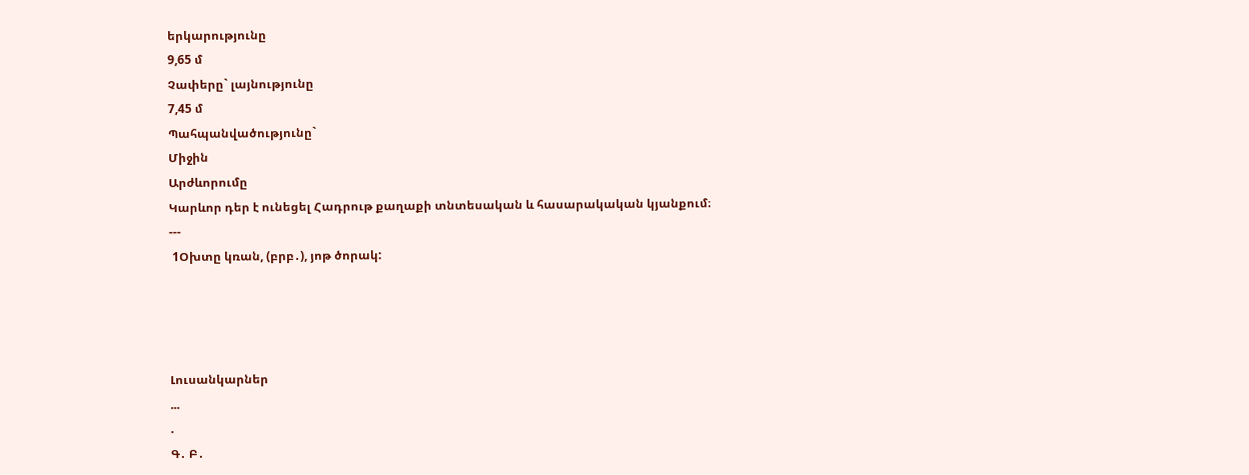երկարությունը
9,65 մ
Չափերը` լայնությունը
7,45 մ
Պահպանվածությունը`
Միջին
Արժևորումը
Կարևոր դեր է ունեցել Հադրութ քաղաքի տնտեսական և հասարակական կյանքում։
---
 1Օխտը կռան, (բրբ․), յոթ ծորակ:




Լուսանկարներ
...
.
Գ․ Բ․